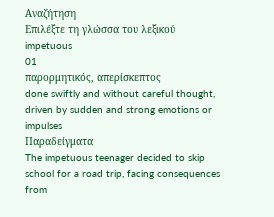Αναζήτηση
Επιλέξτε τη γλώσσα του λεξικού
impetuous
01
παρορμητικός, απερίσκεπτος
done swiftly and without careful thought, driven by sudden and strong emotions or impulses
Παραδείγματα
The impetuous teenager decided to skip school for a road trip, facing consequences from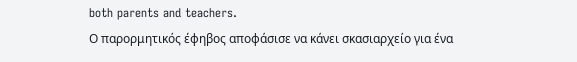both parents and teachers.
Ο παρορμητικός έφηβος αποφάσισε να κάνει σκασιαρχείο για ένα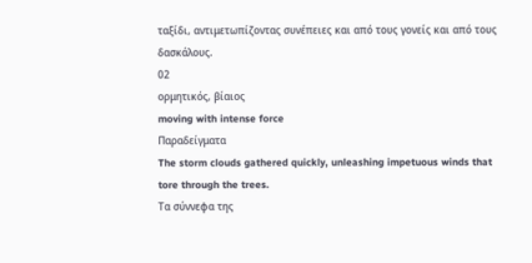ταξίδι, αντιμετωπίζοντας συνέπειες και από τους γονείς και από τους δασκάλους.
02
ορμητικός, βίαιος
moving with intense force
Παραδείγματα
The storm clouds gathered quickly, unleashing impetuous winds that tore through the trees.
Τα σύννεφα της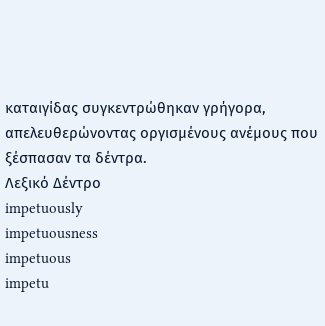καταιγίδας συγκεντρώθηκαν γρήγορα, απελευθερώνοντας οργισμένους ανέμους που ξέσπασαν τα δέντρα.
Λεξικό Δέντρο
impetuously
impetuousness
impetuous
impetu